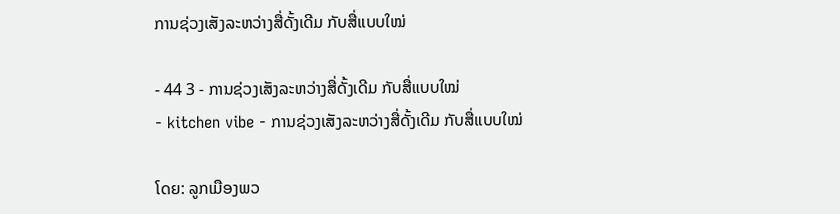ການຊ່ວງເສັງລະຫວ່າງສື່ດັ້ງເດີມ ກັບສື່ແບບໃໝ່

- 44 3 - ການຊ່ວງເສັງລະຫວ່າງສື່ດັ້ງເດີມ ກັບສື່ແບບໃໝ່
- kitchen vibe - ການຊ່ວງເສັງລະຫວ່າງສື່ດັ້ງເດີມ ກັບສື່ແບບໃໝ່

ໂດຍ: ລູກເມືອງພວ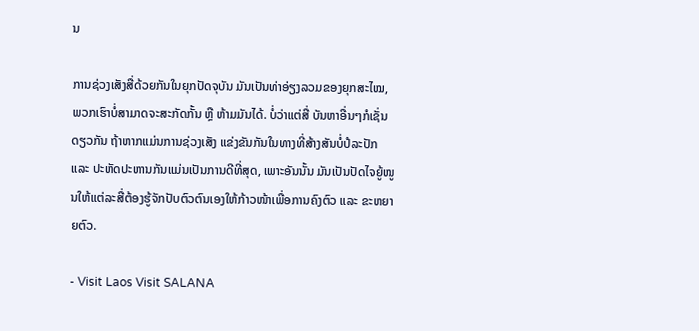ນ

ການຊ່ວງເສັງສື່ດ້ວຍກັນໃນຍຸກປັດຈຸບັນ ມັນເປັນທ່າອ່ຽງລວມຂອງຍຸກສະໄໝ, ພວກເຮົາບໍ່ສາມາດຈະສະກັດກັ້ນ ຫຼື ຫ້າມມັນໄດ້. ບໍ່ວ່າແຕ່ສື່ ບັນຫາອື່ນໆກໍເຊັ່ນດຽວກັນ ຖ້າຫາກແມ່ນການຊ່ວງເສັງ ແຂ່ງຂັນກັນໃນທາງທີ່ສ້າງສັນບໍ່ປໍລະປັກ ແລະ ປະຫັດປະຫານກັນແມ່ນເປັນການດີທີ່ສຸດ, ເພາະອັນນັ້ນ ມັນເປັນປັດໄຈຍູ້ໜູນໃຫ້ແຕ່ລະສື່ຕ້ອງຮູ້ຈັກປັບຕົວຕົນເອງໃຫ້ກ້າວໜ້າເພື່ອການຄົງຕົວ ແລະ ຂະຫຍາຍຕົວ.

- Visit Laos Visit SALANA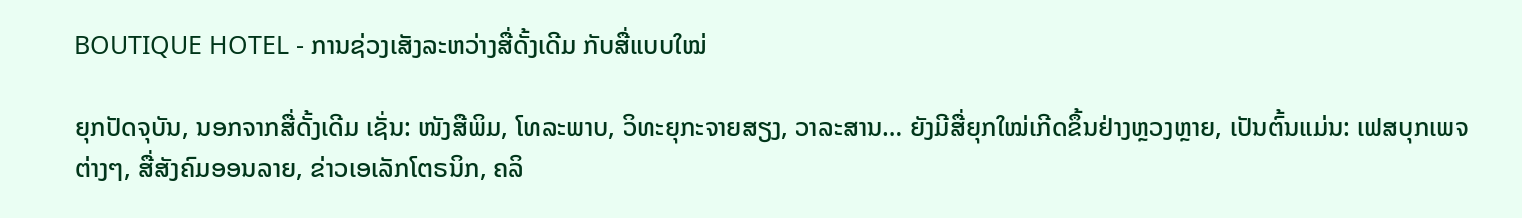BOUTIQUE HOTEL - ການຊ່ວງເສັງລະຫວ່າງສື່ດັ້ງເດີມ ກັບສື່ແບບໃໝ່

ຍຸກປັດຈຸບັນ, ນອກຈາກສື່ດັ້ງເດີມ ເຊັ່ນ: ໜັງສືພິມ, ໂທລະພາບ, ວິທະຍຸກະຈາຍສຽງ, ວາລະສານ… ຍັງມີສື່ຍຸກໃໝ່ເກີດຂຶ້ນຢ່າງຫຼວງຫຼາຍ, ເປັນຕົ້ນແມ່ນ: ເຟສບຸກເພຈຕ່າງໆ, ສື່ສັງຄົມອອນລາຍ, ຂ່າວເອເລັກໂຕຣນິກ, ຄລິ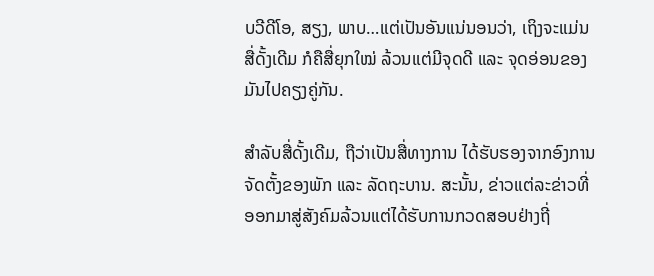ບວີດີໂອ, ສຽງ, ພາບ…ແຕ່ເປັນອັນແນ່ນອນວ່າ, ເຖິງຈະແມ່ນສື່ດັ້ງເດີມ ກໍຄືສື່ຍຸກໃໝ່ ລ້ວນແຕ່ມີຈຸດດີ ແລະ ຈຸດອ່ອນຂອງມັນໄປຄຽງຄູ່ກັນ.

ສຳລັບສື່ດັ້ງເດີມ, ຖືວ່າເປັນສື່ທາງການ ໄດ້ຮັບຮອງຈາກອົງການຈັດຕັ້ງຂອງພັກ ແລະ ລັດຖະບານ. ສະນັ້ນ, ຂ່າວແຕ່ລະຂ່າວທີ່ອອກມາສູ່ສັງຄົມລ້ວນແຕ່ໄດ້ຮັບການກວດສອບຢ່າງຖີ່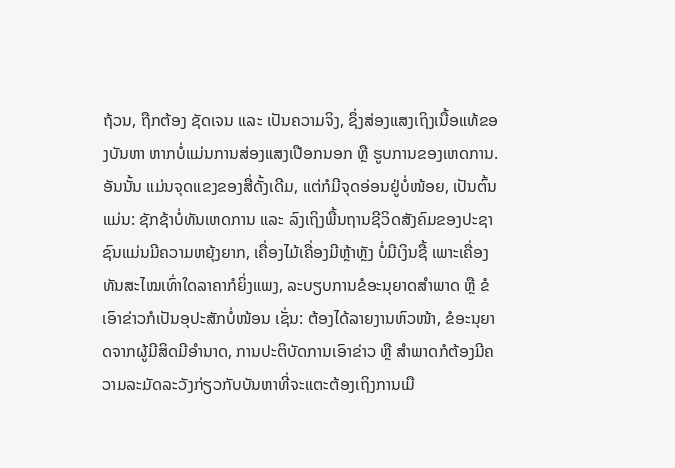ຖ້ວນ, ຖືກຕ້ອງ ຊັດເຈນ ແລະ ເປັນຄວາມຈິງ, ຊຶ່ງສ່ອງແສງເຖິງເນື້ອແທ້ຂອງບັນຫາ ຫາກບໍ່ແມ່ນການສ່ອງແສງເປືອກນອກ ຫຼື ຮູບການຂອງເຫດການ. ອັນນັ້ນ ແມ່ນຈຸດແຂງຂອງສື່ດັ້ງເດີມ, ແຕ່ກໍມີຈຸດອ່ອນຢູ່ບໍ່ໜ້ອຍ, ເປັນຕົ້ນແມ່ນ: ຊັກຊ້າບໍ່ທັນເຫດການ ແລະ ລົງເຖິງພື້ນຖານຊີວິດສັງຄົມຂອງປະຊາຊົນແມ່ນມີຄວາມຫຍຸ້ງຍາກ, ເຄື່ອງໄມ້ເຄື່ອງມີຫຼ້າຫຼັງ ບໍ່ມີເງິນຊື້ ເພາະເຄື່ອງທັນສະໄໝເທົ່າໃດລາຄາກໍຍິ່ງແພງ, ລະບຽບການຂໍອະນຸຍາດສຳພາດ ຫຼື ຂໍເອົາຂ່າວກໍເປັນອຸປະສັກບໍ່ໜ້ອນ ເຊັ່ນ: ຕ້ອງໄດ້ລາຍງານຫົວໜ້າ, ຂໍອະນຸຍາດຈາກຜູ້ມີສິດມີອຳນາດ, ການປະຕິບັດການເອົາຂ່າວ ຫຼື ສຳພາດກໍຕ້ອງມີຄວາມລະມັດລະວັງກ່ຽວກັບບັນຫາທີ່ຈະແຕະຕ້ອງເຖິງການເມື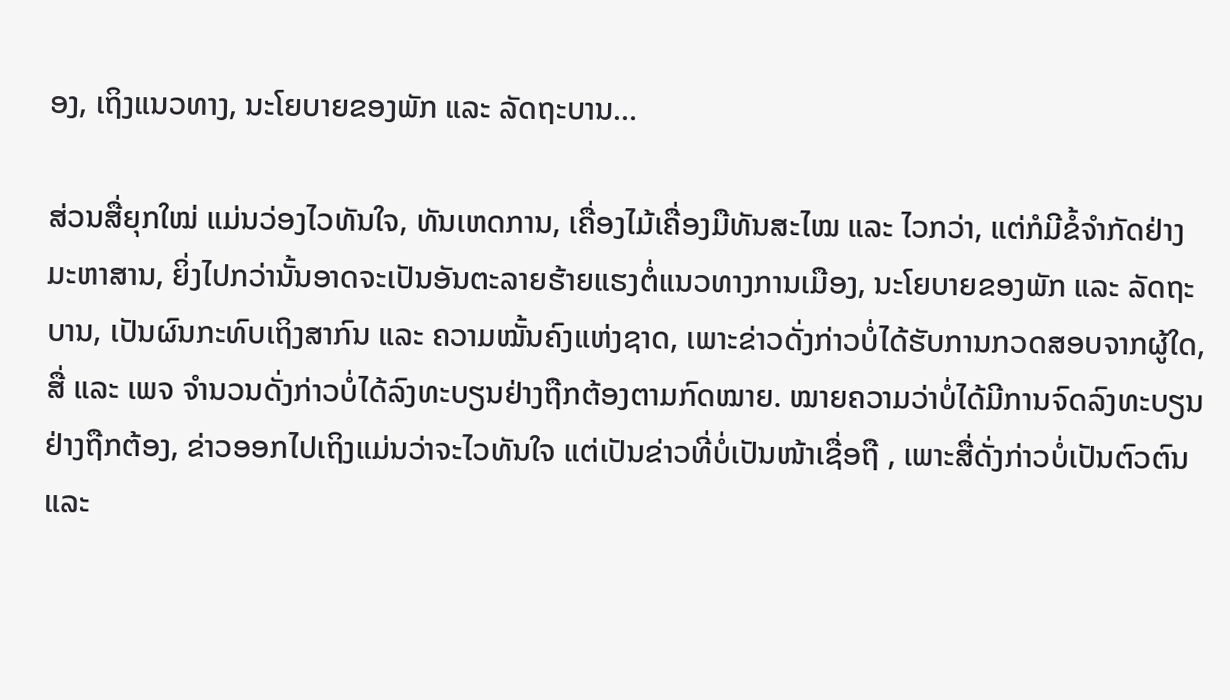ອງ, ເຖິງແນວທາງ, ນະໂຍບາຍຂອງພັກ ແລະ ລັດຖະບານ…

ສ່ວນສື່ຍຸກໃໝ່ ແມ່ນວ່ອງໄວທັນໃຈ, ທັນເຫດການ, ເຄື່ອງໄມ້ເຄື່ອງມືທັນສະໄໝ ແລະ ໄວກວ່າ, ແຕ່ກໍມີຂໍ້ຈຳກັດຢ່າງມະຫາສານ, ຍິ່ງໄປກວ່ານັ້ນອາດຈະເປັນອັນຕະລາຍຮ້າຍແຮງຕໍ່ແນວທາງການເມືອງ, ນະໂຍບາຍຂອງພັກ ແລະ ລັດຖະບານ, ເປັນຜົນກະທົບເຖິງສາກົນ ແລະ ຄວາມໝັ້ນຄົງແຫ່ງຊາດ, ເພາະຂ່າວດັ່ງກ່າວບໍ່ໄດ້ຮັບການກວດສອບຈາກຜູ້ໃດ, ສື່ ແລະ ເພຈ ຈຳນວນດັ່ງກ່າວບໍ່ໄດ້ລົງທະບຽນຢ່າງຖືກຕ້ອງຕາມກົດໝາຍ. ໝາຍຄວາມວ່າບໍ່ໄດ້ມີການຈົດລົງທະບຽນຢ່າງຖືກຕ້ອງ, ຂ່າວອອກໄປເຖິງແມ່ນວ່າຈະໄວທັນໃຈ ແຕ່ເປັນຂ່າວທີ່ບໍ່ເປັນໜ້າເຊື່ອຖື , ເພາະສື່ດັ່ງກ່າວບໍ່ເປັນຕົວຕົນ ແລະ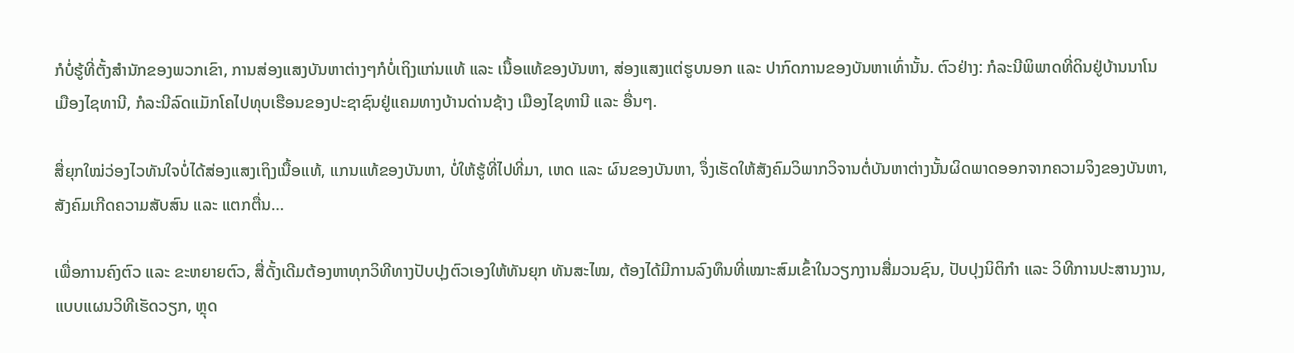ກໍບໍ່ຮູ້ທີ່ຕັ້ງສຳນັກຂອງພວກເຂົາ, ການສ່ອງແສງບັນຫາຕ່າງໆກໍບໍ່ເຖິງແກ່ນແທ້ ແລະ ເນື້ອແທ້ຂອງບັນຫາ, ສ່ອງແສງແຕ່ຮູບນອກ ແລະ ປາກົດການຂອງບັນຫາເທົ່ານັ້ນ. ຕົວຢ່າງ: ກໍລະນີພິພາດທີ່ດິນຢູ່ບ້ານນາໂນ ເມືອງໄຊທານີ, ກໍລະນີລົດແມັກໂຄໄປທຸບເຮືອນຂອງປະຊາຊົນຢູ່ແຄມທາງບ້ານດ່ານຊ້າງ ເມືອງໄຊທານີ ແລະ ອື່ນໆ.

ສື່ຍຸກໃໝ່ວ່ອງໄວທັນໃຈບໍ່ໄດ້ສ່ອງແສງເຖິງເນື້ອແທ້, ແກນແທ້ຂອງບັນຫາ, ບໍ່ໃຫ້ຮູ້ທີ່ໄປທີ່ມາ, ເຫດ ແລະ ຜົນຂອງບັນຫາ, ຈຶ່ງເຮັດໃຫ້ສັງຄົມວິພາກວິຈານຕໍ່ບັນຫາຕ່າງນັ້ນຜິດພາດອອກຈາກຄວາມຈິງຂອງບັນຫາ, ສັງຄົມເກີດຄວາມສັບສົນ ແລະ ແຕກຕື່ນ…

ເພື່ອການຄົງຕົວ ແລະ ຂະຫຍາຍຕົວ, ສື່ດັ້ງເດີມຕ້ອງຫາທຸກວິທີທາງປັບປຸງຕົວເອງໃຫ້ທັນຍຸກ ທັນສະໄໝ, ຕ້ອງໄດ້ມີການລົງທຶນທີ່ເໝາະສົມເຂົ້າໃນວຽກງານສື່ມວນຊົນ, ປັບປຸງນິຕິກຳ ແລະ ວິທີການປະສານງານ, ແບບແຜນວິທີເຮັດວຽກ, ຫຼຸດ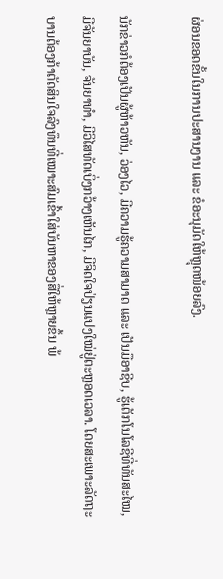ຜ່ອນຂອດຂັ້ນໃນການປະສານງານ ແລະ ຂໍອະນຸມັດໃຫ້ຫຼຸດໜ້ອຍລົງ.

ນັກຂ່າວກໍຕ້ອງເປັນຜູ້ຫ້າວຫັນ, ວ່ອງໄວ, ມີຄວາມຮູ້ຄວາມສາມາດ ແລະ ເປັນມືອາຊີບ, ຮູ້ເຕັກໂນໂລຊີທີ່ທັນສະໄໝ, ມີຈັນຍາບັນ, ຈັນຍາທຳ, ມີວິໄສທັດເບິ່ງກວ້າງເຫັນໄກ, ມີຈິດໃຈປ່ຽນແປງໃໝ່ຢູ່ຕະຫຼອດເວລາ. ໂດຍສະເພາະລັດຖະບານຕ້ອງກ້າຕັດສິນໃຈລົງທຶນທີ່ເໝາະສົມເຂົ້າໃສ່ບັນຫາຂອງສື່ໃຫ້ຫຼາຍຂຶ້ນ ພ້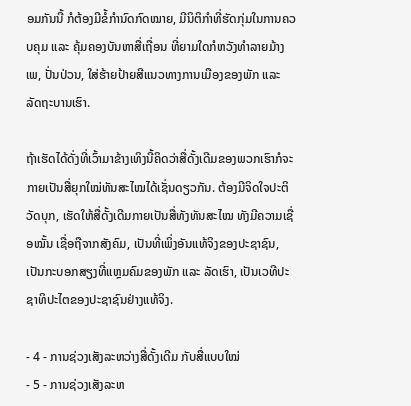ອມກັນນີ້ ກໍຕ້ອງມີຂໍ້ກຳນົດກົດໝາຍ, ມີນິຕິກຳທີ່ຮັດກຸ່ມໃນການຄວບຄຸມ ແລະ ຄຸ້ມຄອງບັນຫາສື່ເຖື່ອນ ທີ່ຍາມໃດກໍຫວັງທຳລາຍມ້າງເພ, ປັ່ນປ່ວນ, ໃສ່ຮ້າຍປ້າຍສີແນວທາງການເມືອງຂອງພັກ ແລະ ລັດຖະບານເຮົາ.

ຖ້າເຮັດໄດ້ດັ່ງທີ່ເວົ້າມາຂ້າງເທິງນີ້ຄິດວ່າສື່ດັ້ງເດີມຂອງພວກເຮົາກໍຈະກາຍເປັນສື່ຍຸກໃໝ່ທັນສະໄໝໄດ້ເຊັ່ນດຽວກັນ. ຕ້ອງມີຈິດໃຈປະຕິວັດບຸກ, ເຮັດໃຫ້ສື່ດັ້ງເດີມກາຍເປັນສື່ທັງທັນສະໄໝ ທັງມີຄວາມເຊື່ອໝັ້ນ ເຊື່ອຖືຈາກສັງຄົມ, ເປັນທີ່ເພິ່ງອັນແທ້ຈິງຂອງປະຊາຊົນ, ເປັນກະບອກສຽງທີ່ແຫຼມຄົມຂອງພັກ ແລະ ລັດເຮົາ, ເປັນເວທີປະຊາທິປະໄຕຂອງປະຊາຊົນຢ່າງແທ້ຈິງ.

- 4 - ການຊ່ວງເສັງລະຫວ່າງສື່ດັ້ງເດີມ ກັບສື່ແບບໃໝ່
- 5 - ການຊ່ວງເສັງລະຫ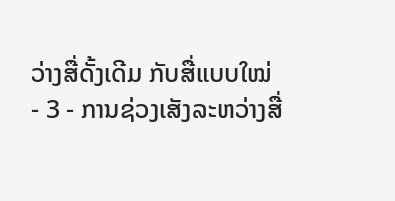ວ່າງສື່ດັ້ງເດີມ ກັບສື່ແບບໃໝ່
- 3 - ການຊ່ວງເສັງລະຫວ່າງສື່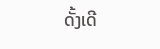ດັ້ງເດີ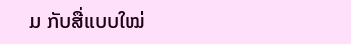ມ ກັບສື່ແບບໃໝ່